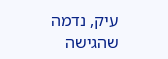עיק, נדמה שהגישה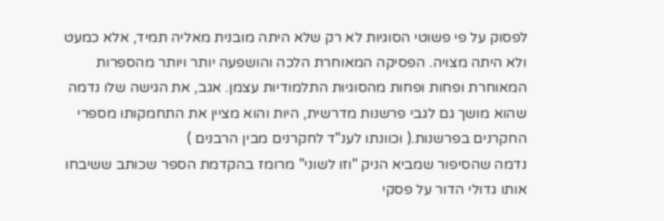לפסוק על פי פשוטי הסוגיות לא רק שלא היתה מובנית מאליה תמיד, אלא כמעט ולא היתה מצויה. הפסיקה המאוחרת הלכה והושפעה יותר ויותר מהספרות המאוחרת ופחות ופחות מהסוגיות התלמודיות עצמן. אגב, את הגישה שלו נדמה שהוא מושך גם לגבי פרשנות מדרשית, היות והוא מציין את התחמקותו מספרי החקרנים בפרשנות.( וכוונתו לענ"ד לחקרנים מבין הרבנים )
נדמה שהסיפור שמביא הניק "וזו לשוני" מרומז בהקדמת הספר שכותב ששיבחו אותו גדולי הדור על פסקי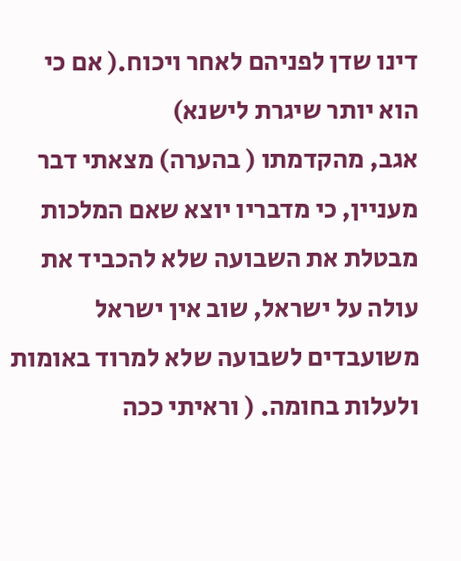דינו שדן לפניהם לאחר ויכוח.( אם כי הוא יותר שיגרת לישנא)
אגב, מהקדמתו ( בהערה) מצאתי דבר מעניין, כי מדבריו יוצא שאם המלכות מבטלת את השבועה שלא להכביד את עולה על ישראל, שוב אין ישראל משועבדים לשבועה שלא למרוד באומות ולעלות בחומה. ( וראיתי ככה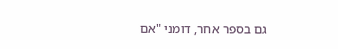גם בספר אחר, דומני "אם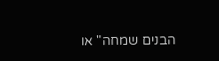הבנים שמחה" או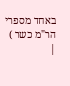באחד מספרי הר"מ כשר )
|